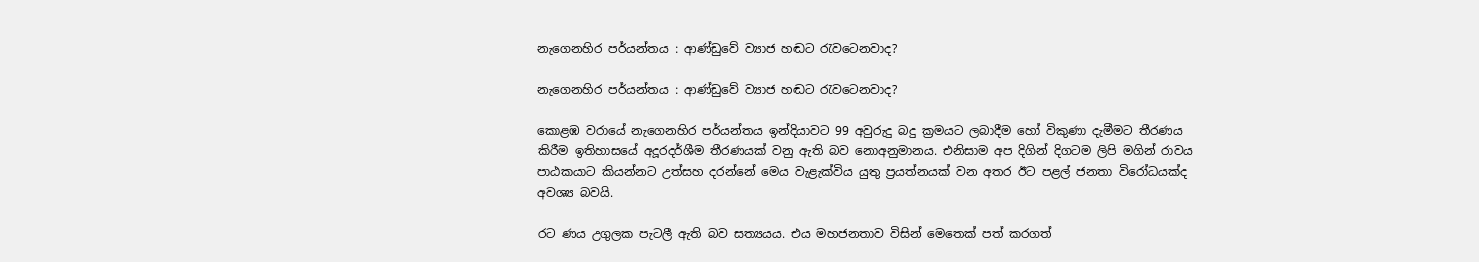නැගෙනහිර පර්යන්තය : ආණ්ඩුවේ ව්‍යාජ හඬට රැවටෙනවාද?

නැගෙනහිර පර්යන්තය : ආණ්ඩුවේ ව්‍යාජ හඬට රැවටෙනවාද?

කොළඹ වරායේ නැගෙනහිර පර්යන්තය ඉන්දියාවට 99 අවුරුදු බදු ක්‍රමයට ලබාදීම හෝ විකුණා දැමීමට තීරණය කිරීම ඉතිහාසයේ අදූරදර්ශීම තීරණයක් වනු ඇති බව නොඅනුමානය. එනිසාම අප දිගින් දිගටම ලිපි මගින් රාවය පාඨකයාට කියන්නට උත්සහ දරන්නේ මෙය වැළැක්විය යුතු ප්‍රයත්නයක් වන අතර ඊට පළල් ජනතා විරෝධයක්ද අවශ්‍ය බවයි.

රට ණය උගුලක පැටලී ඇති බව සත්‍යයය. එය මහජනතාව විසින් මෙතෙක් පත් කරගත්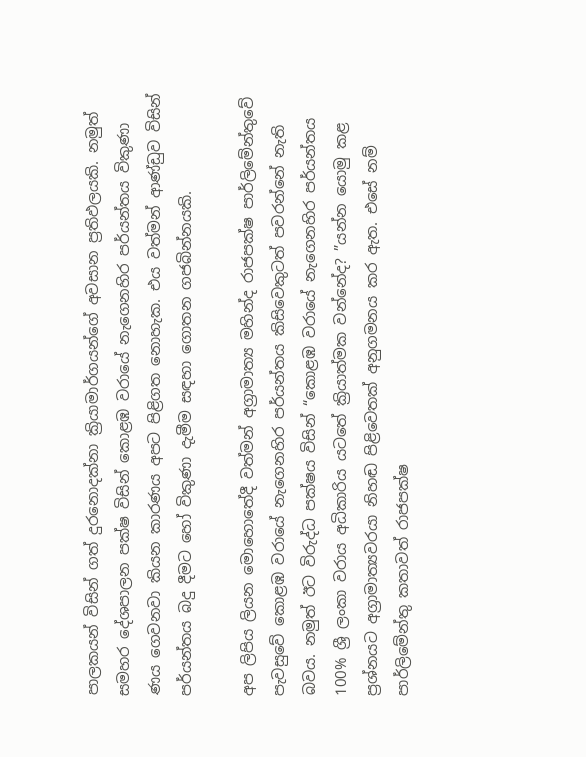පාලකයන් විසින් ගත් දුරනොදක්නා ක්‍රියාමාර්ගයන්ගේ අවසාන ප්‍රතිඵලයකි. නමුත් සමහර දේශපාලන පක්ෂ විසින් කොළඹ වරායේ නැගෙනහිර පර්යන්තය විකුණා ණය ගෙවනවා කියන කාරණය අපට පිළිගත නොහැක. එය වත්මන් ආණ්ඩුව විසින් පර්යන්තය බදු දීමට හෝ විකුණා දැමීම සඳහා ගොතන ගජබින්නයකි.

අප ලිපිය ලියන මොහොතේදී වත්මන් අග්‍රාමාත්‍ය මහින්ද රාජපක්ෂ පාර්ලිමේන්තුවේ පැවසුවේ කොළඹ වරායේ නැගෙනහිර පර්යන්තය කිසිවෙකුටත් පවරන්නේ නැති බවය. නමුත් ඊට විරුද්ධ පක්ෂය විසින් “කොළඹ වරායේ නැගෙනහිර පර්යන්තය 100% ශ්‍රී ලංකා වරාය අධිකාරිය යටතේ ක්‍රියාත්මක වන්නේද? ”යන්න යොමු කළ ප්‍රශ්නයට අග්‍රාමාත්‍යවරයා නිහඬ පිළිවෙතක් අනුගමනය කර ඇත. එසේ නම් පාර්ලිමේන්තු කතාවත් රාජපක්ෂ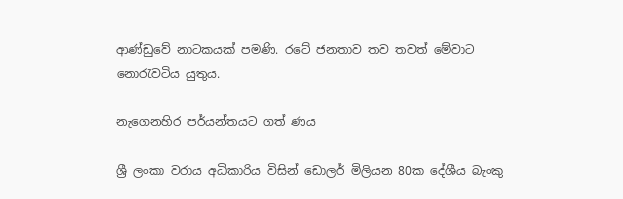ආණ්ඩුවේ නාටකයක් පමණි. රටේ ජනතාව තව තවත් මේවාට නොරැවටිය යුතුය.

නැගෙනහිර පර්යන්තයට ගත් ණය

ශ්‍රී ලංකා වරාය අධිකාරිය විසින් ඩොලර් මිලියන 80ක දේශීය බැංකු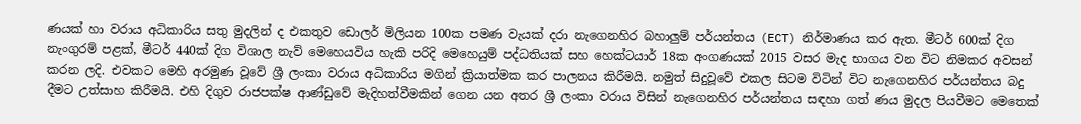ණයක් හා වරාය අධිකාරිය සතු මුදලින් ද එකතුව ඩොලර් මිලියන 100ක පමණ වැයක් දරා නැගෙනහිර බහාලුම් පර්යන්තය (ECT) නිර්මාණය කර ඇත. මීටර් 600ක් දිග නැංගුරම් පළක්, මීටර් 440ක් දිග විශාල නැව් මෙහෙයවිය හැකි පරිදි මෙහෙයුම් පද්ධතියක් සහ හෙක්ටයාර් 18ක අංගණයක් 2015 වසර මැද භාගය වන විට නිමකර අවසන් කරන ලදි. එවකට මෙහි අරමුණ වූවේ ශ්‍රී ලංකා වරාය අධිකාරිය මගින් ක්‍රියාත්මක කර පාලනය කිරීමයි. නමුත් සිදුවූවේ එකල සිටම විටින් විට නැගෙනහිර පර්යන්තය බදු දීමට උත්සාහ කිරීමයි. එහි දිගුව රාජපක්ෂ ආණ්ඩුවේ මැදිහත්වීමකින් ගෙන යන අතර ශ්‍රී ලංකා වරාය විසින් නැගෙනහිර පර්යන්තය සඳහා ගත් ණය මුදල පියවීමට මෙතෙක්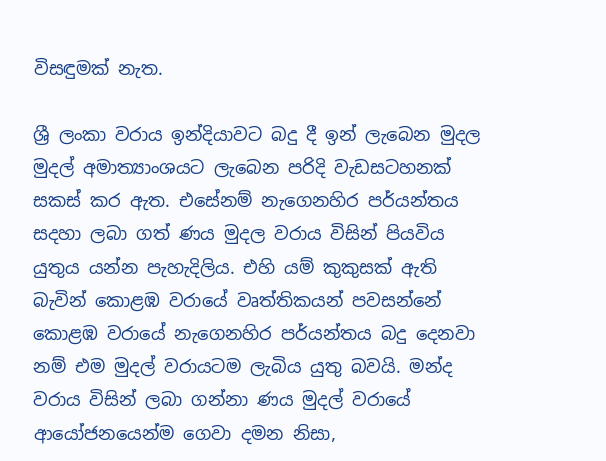විසඳුමක් නැත.

ශ්‍රී ලංකා වරාය ඉන්දියාවට බදු දී ඉන් ලැබෙන මුදල මුදල් අමාත්‍යාංශයට ලැබෙන පරිදි වැඩසටහනක් සකස් කර ඇත. එසේනම් නැගෙනහිර පර්යන්තය සදහා ලබා ගත් ණය මුදල වරාය විසින් පියවිය යුතුය යන්න පැහැදිලිය. එහි යම් කුකුසක් ඇති බැවින් කොළඹ වරායේ වෘත්තිකයන් පවසන්නේ කොළඹ වරායේ නැගෙනහිර පර්යන්තය බදු දෙනවා නම් එම මුදල් වරායටම ලැබිය යුතු බවයි. මන්ද වරාය විසින් ලබා ගන්නා ණය මුදල් වරායේ ආයෝජනයෙන්ම ගෙවා දමන නිසා,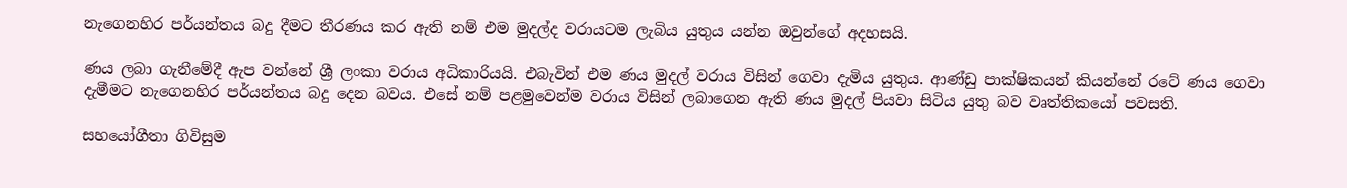නැගෙනහිර පර්යන්තය බදු දීමට තීරණය කර ඇති නම් එම මුදල්ද වරායටම ලැබිය යුතුය යන්න ඔවුන්ගේ අදහසයි.

ණය ලබා ගැනීමේදී ඇප වන්නේ ශ්‍රී ලංකා වරාය අධිකාරියයි. එබැවින් එම ණය මුදල් වරාය විසින් ගෙවා දැමිය යුතුය. ආණ්ඩු පාක්ෂිකයන් කියන්නේ රටේ ණය ගෙවා දැමීමට නැගෙනහිර පර්යන්තය බදු දෙන බවය. එසේ නම් පළමුවෙන්ම වරාය විසින් ලබාගෙන ඇති ණය මුදල් පියවා සිටිය යුතු බව වෘත්තිකයෝ පවසති.

සහයෝගීතා ගිවිසුම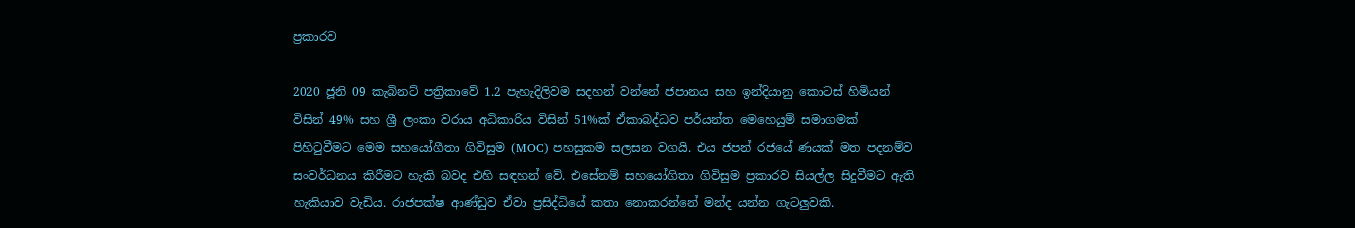ප්‍රකාරව

2020 ජූනි 09 කැබිනට් පත්‍රිකාවේ 1.2 පැහැදිලිවම සදහන් වන්නේ ජපානය සහ ඉන්දියානු කොටස් හිමියන් විසින් 49% සහ ශ්‍රී ලංකා වරාය අධිකාරිය විසින් 51%ක් ඒකාබද්ධව පර්යන්ත මෙහෙයුම් සමාගමක් පිහිටුවීමට මෙම සහයෝගීතා ගිවිසුම (MOC) පහසුකම සලසන වගයි. එය ජපන් රජයේ ණයක් මත පදනම්ව සංවර්ධනය කිරීමට හැකි බවද එහි සඳහන් වේ. එසේනම් සහයෝගිතා ගිවිසුම ප්‍රකාරව සියල්ල සිදුවීමට ඇති හැකියාව වැඩිය. රාජපක්ෂ ආණ්ඩුව ඒවා ප්‍රසිද්ධියේ කතා නොකරන්නේ මන්ද යන්න ගැටලුවකි.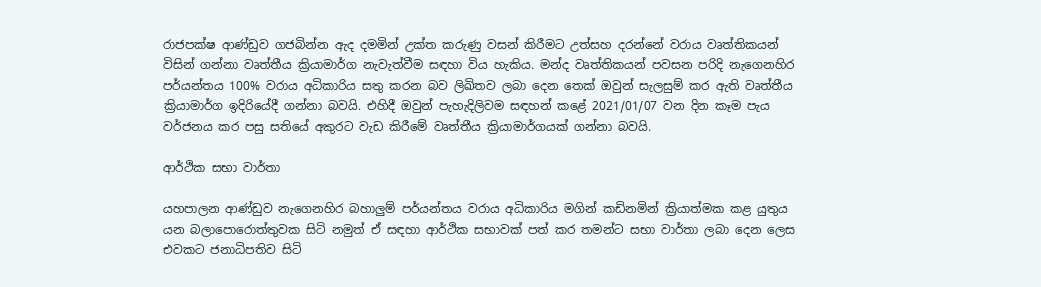රාජපක්ෂ ආණ්ඩුව ගජබින්න ඇද දමමින් උක්ත කරුණු වසන් කිරීමට උත්සහ දරන්නේ වරාය වෘත්තිකයන් විසින් ගන්නා වෘත්තීය ක්‍රියාමාර්ග නැවැත්වීම සඳහා විය හැකිය. මන්ද වෘත්තිකයන් පවසන පරිදි නැගෙනහිර පර්යන්තය 100% වරාය අධිකාරිය සතු කරන බව ලිඛිතව ලබා දෙන තෙක් ඔවුන් සැලසුම් කර ඇති වෘත්තීය ක්‍රියාමාර්ග ඉදිරියේදී ගන්නා බවයි. එහිදී ඔවුන් පැහැදිලිවම සඳහන් කළේ 2021/01/07 වන දින කෑම පැය වර්ජනය කර පසු සතියේ අකුරට වැඩ කිරීමේ වෘත්තීය ක්‍රියාමාර්ගයක් ගන්නා බවයි.

ආර්ථික සභා වාර්තා

යහපාලන ආණ්ඩුව නැගෙනහිර බහාලුම් පර්යන්තය වරාය අධිකාරිය මගින් කඩිනමින් ක්‍රියාත්මක කළ යුතුය යන බලාපොරොත්තුවක සිටි නමුත් ඒ සඳහා ආර්ථික සභාවක් පත් කර තමන්ට සභා වාර්තා ලබා දෙන ලෙස එවකට ජනාධිපතිව සිටි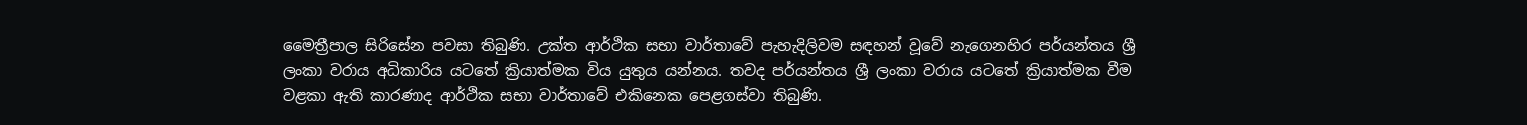මෛත්‍රීපාල සිරිසේන පවසා තිබුණි. උක්ත ආර්ථික සභා වාර්තාවේ පැහැදිලිවම සඳහන් වූවේ නැගෙනහිර පර්යන්තය ශ්‍රී ලංකා වරාය අධිකාරිය යටතේ ක්‍රියාත්මක විය යුතුය යන්නය. තවද පර්යන්තය ශ්‍රී ලංකා වරාය යටතේ ක්‍රියාත්මක වීම වළකා ඇති කාරණාද ආර්ථික සභා වාර්තාවේ එකිනෙක පෙළගස්වා තිබුණි.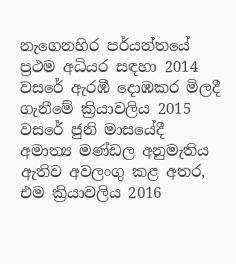නැගෙනහිර පර්යන්තයේ ප්‍රථම අධියර සඳහා 2014 වසරේ ඇරඹී දොඹකර මිලදී ගැනීමේ ක්‍රියාවලිය 2015 වසරේ ජුනි මාසයේදී අමාත්‍ය මණ්ඩල අනුමැතිය ඇතිව අවලංගු කළ අතර, එම ක්‍රියාවලිය 2016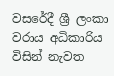වසරේදී ශ්‍රී ලංකා වරාය අධිකාරිය විසින් නැවත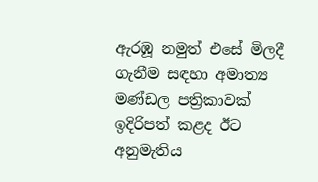ඇරඹූ නමුත් එසේ මිලදී ගැනීම සඳහා අමාත්‍ය මණ්ඩල පත්‍රිකාවක් ඉදිරිපත් කළද ඊට අනුමැතිය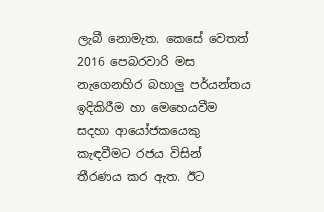ලැබී නොමැත. කෙසේ වෙතත් 2016 පෙබරවාරි මස නැගෙනහිර බහාලු පර්යන්තය ඉදිකිරීම හා මෙහෙයවීම සදහා ආයෝජකයෙකු කැඳවීමට රජය විසින් තීරණය කර ඇත. ඊට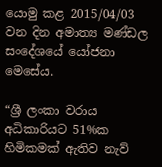යොමු කළ 2015/04/03 වන දින අමාත්‍ය මණ්ඩල සංදේශයේ යෝජනා මෙසේය.

“ශ්‍රී ලංකා වරාය අධිකාරියට 51%ක හිමිකමක් ඇතිව නැව්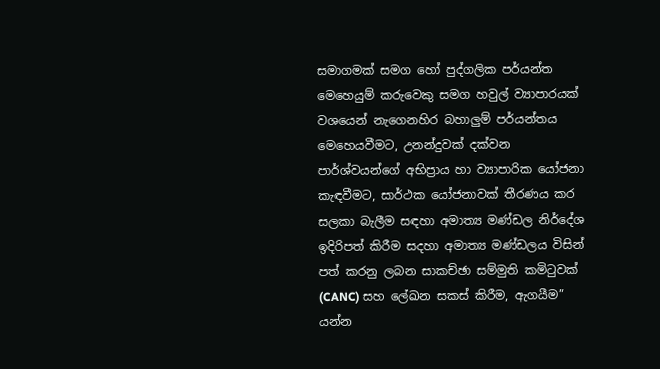සමාගමක් සමග හෝ පුද්ගලික පර්යන්ත මෙහෙයුම් කරුවෙකු සමග හවුල් ව්‍යාපාරයක් වශයෙන් නැගෙනහිර බහාලුම් පර්යන්තය මෙහෙයවීමට, උනන්දුවක් දක්වන පාර්ශ්වයන්ගේ අභිප්‍රාය හා ව්‍යාපාරික යෝජනා කැඳවීමට, සාර්ථක යෝජනාවක් තීරණය කර සලකා බැලීම සඳහා අමාත්‍ය මණ්ඩල නිර්දේශ ඉදිරිපත් කිරීම සදහා අමාත්‍ය මණ්ඩලය විසින් පත් කරනු ලබන සාකච්ඡා සම්මුති කමිටුවක් (CANC) සහ ලේඛන සකස් කිරීම, ඇගයීම” යන්න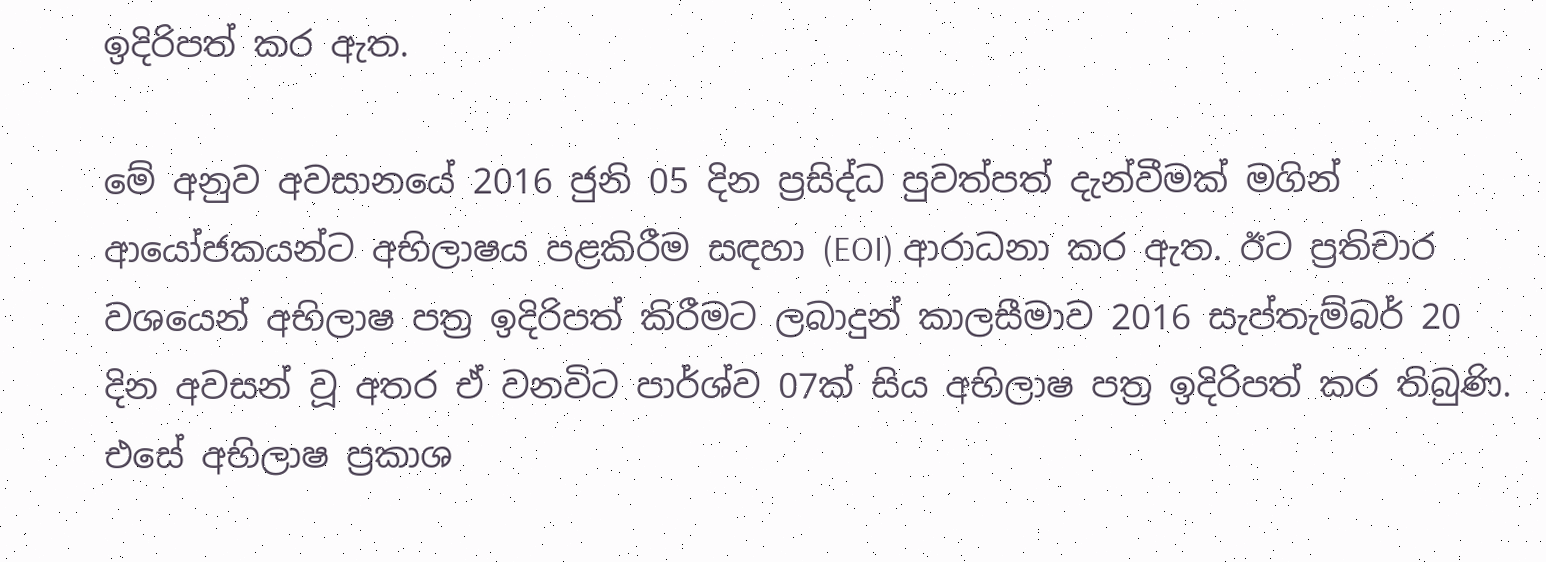ඉදිරිපත් කර ඇත.

මේ අනුව අවසානයේ 2016 ජුනි 05 දින ප්‍රසිද්ධ පුවත්පත් දැන්වීමක් මගින් ආයෝජකයන්ට අභිලාෂය පළකිරීම සඳහා (EOI) ආරාධනා කර ඇත. ඊට ප්‍රතිචාර වශයෙන් අභිලාෂ පත්‍ර ඉදිරිපත් කිරීමට ලබාදුන් කාලසීමාව 2016 සැප්තැම්බර් 20 දින අවසන් වූ අතර ඒ වනවිට පාර්ශ්ව 07ක් සිය අභිලාෂ පත්‍ර ඉදිරිපත් කර තිබුණි. එසේ අභිලාෂ ප්‍රකාශ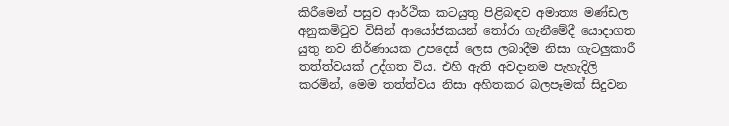කිරීමෙන් පසුව ආර්ථික කටයුතු පිළිබඳව අමාත්‍ය මණ්ඩල අනුකමිටුව විසින් ආයෝජකයන් තෝරා ගැනීමේදී යොදාගත යුතු නව නිර්ණායක උපදෙස් ලෙස ලබාදීම නිසා ගැටලුකාරී තත්ත්වයක් උද්ගත විය. එහි ඇති අවදානම පැහැදිලි කරමින්, මෙම තත්ත්වය නිසා අහිතකර බලපෑමක් සිදුවන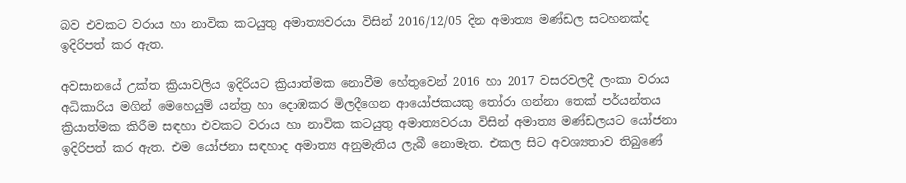බව එවකට වරාය හා නාවික කටයුතු අමාත්‍යවරයා විසින් 2016/12/05 දින අමාත්‍ය මණ්ඩල සටහනක්ද ඉදිරිපත් කර ඇත.

අවසානයේ උක්ත ක්‍රියාවලිය ඉදිරියට ක්‍රියාත්මක නොවීම හේතුවෙන් 2016 හා 2017 වසරවලදී ලංකා වරාය අධිකාරිය මගින් මෙහෙයුම් යන්ත්‍ර හා දොඹකර මිලදීගෙන ආයෝජකයකු තෝරා ගන්නා තෙක් පර්යන්තය ක්‍රියාත්මක කිරීම සඳහා එවකට වරාය හා නාවික කටයුතු අමාත්‍යවරයා විසින් අමාත්‍ය මණ්ඩලයට යෝජනා ඉදිරිපත් කර ඇත. එම යෝජනා සඳහාද අමාත්‍ය අනුමැතිය ලැබී නොමැත. එකල සිට අවශ්‍යතාව තිබුණේ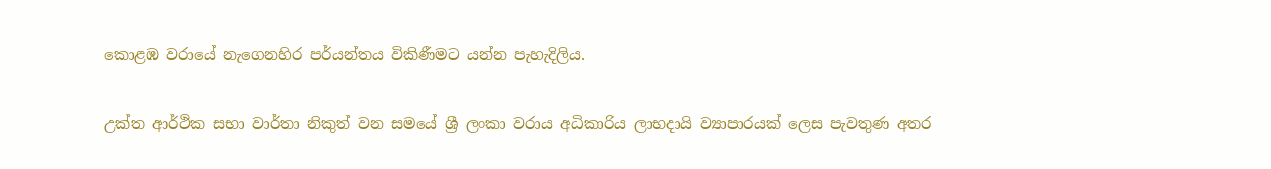කොළඹ වරායේ නැගෙනහිර පර්යන්තය විකිණීමට යන්න පැහැදිලිය.

උක්ත ආර්ථික සභා වාර්තා නිකුත් වන සමයේ ශ්‍රී ලංකා වරාය අධිකාරිය ලාභදායි ව්‍යාපාරයක් ලෙස පැවතුණ අතර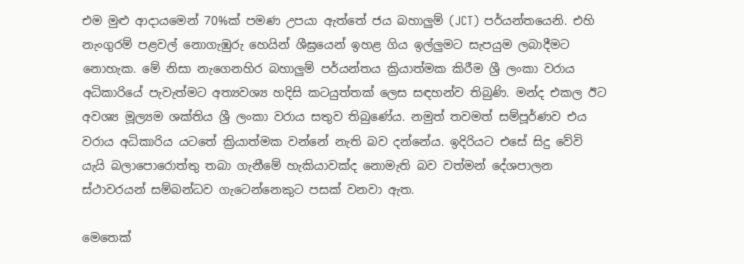එම මුළු ආදායමෙන් 70%ක් පමණ උපයා ඇත්තේ ජය බහාලුම් (JCT) පර්යන්තයෙනි. එහි නැංගුරම් පළවල් නොගැඹුරු හෙයින් ශීඝ්‍රයෙන් ඉහළ ගිය ඉල්ලුමට සැපයුම ලබාදීමට නොහැක. මේ නිසා නැගෙනහිර බහාලුම් පර්යන්තය ක්‍රියාත්මක කිරීම ශ්‍රී ලංකා වරාය අධිකාරියේ පැවැත්මට අත්‍යවශ්‍ය හදිසි කටයුත්තක් ලෙස සඳහන්ව තිබුණි. මන්ද එකල ඊට අවශ්‍ය මූල්‍යම ශක්තිය ශ්‍රී ලංකා වරාය සතුව තිබුණේය. නමුත් තවමත් සම්පූර්ණව එය වරාය අධිකාරිය යටතේ ක්‍රියාත්මක වන්නේ නැති බව දන්නේය. ඉදිරියට එසේ සිදු වේවි යැයි බලාපොරොත්තු තබා ගැනීමේ හැකියාවක්ද නොමැති බව වත්මන් දේශපාලන ස්ථාවරයන් සම්බන්ධව ගැටෙන්නෙකුට පසක් වනවා ඇත.

මෙතෙක්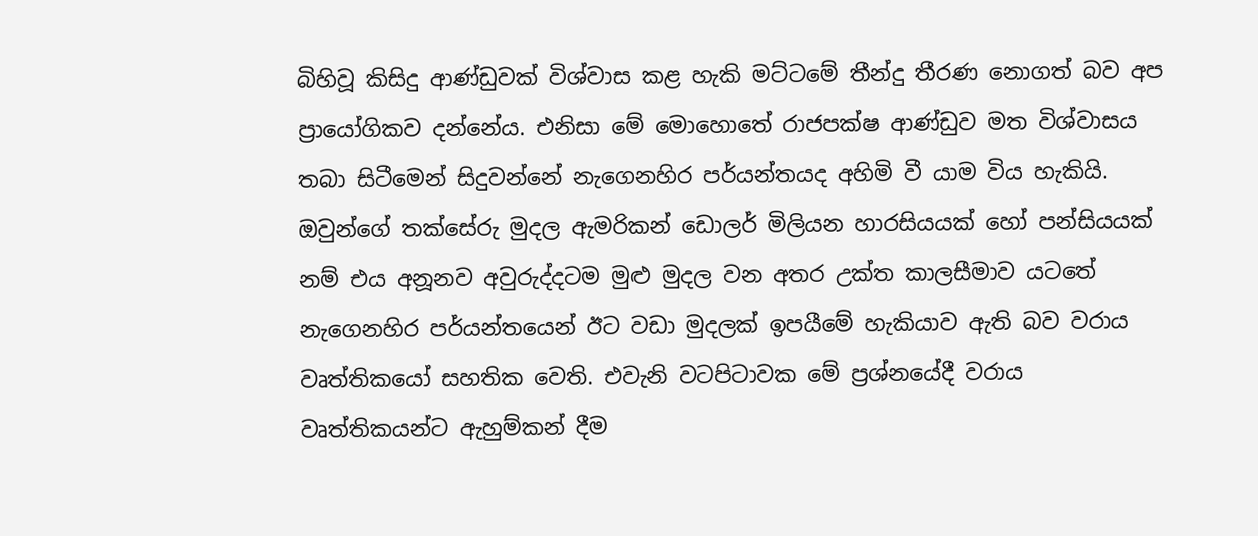බිහිවූ කිසිදු ආණ්ඩුවක් විශ්වාස කළ හැකි මට්ටමේ තීන්දු තීරණ නොගත් බව අප ප්‍රායෝගිකව දන්නේය. එනිසා මේ මොහොතේ රාජපක්ෂ ආණ්ඩුව මත විශ්වාසය තබා සිටීමෙන් සිදුවන්නේ නැගෙනහිර පර්යන්තයද අහිමි වී යාම විය හැකියි. ඔවුන්ගේ තක්සේරු මුදල ඇමරිකන් ඩොලර් මිලියන හාරසියයක් හෝ පන්සියයක් නම් එය අනූනව අවුරුද්දටම මුළු මුදල වන අතර උක්ත කාලසීමාව යටතේ නැගෙනහිර පර්යන්තයෙන් ඊට වඩා මුදලක් ඉපයීමේ හැකියාව ඇති බව වරාය වෘත්තිකයෝ සහතික වෙති. එවැනි වටපිටාවක මේ ප්‍රශ්නයේදී වරාය වෘත්තිකයන්ට ඇහුම්කන් දීම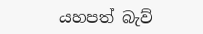යහපත් බැව්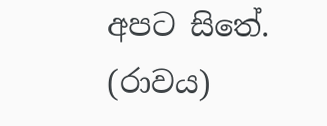අපට සිතේ.
(රාවය)